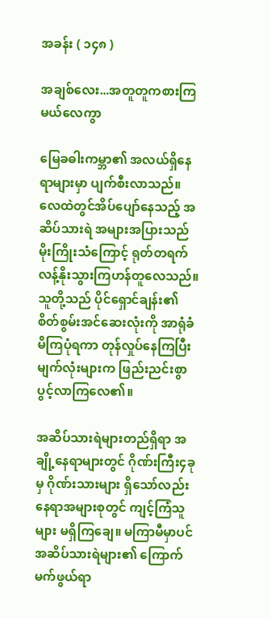အခန်း ( ၁၄၈ )

အချစ်လေး...အတူတူကစားကြမယ်လေကွာ

မြေခဓါးကမ္ဘာ၏ အလယ်ရှိနေရာများမှာ ပျက်စီးလာသည်။ လေထဲတွင်အိပ်ပျော်နေသည့် အဆိပ်သားရဲ အများအပြားသည် မိုးကြိုးသံကြောင့် ရုတ်တရက် လန့်နိုးသွားကြဟန်တူလေသည်။ သူတို့သည် ပိုင်ရှောင်ချန်း၏ စိတ်စွမ်းအင်ဆေးလုံးကို အာရုံခံမိကြပုံရကာ တုန်လှုပ်နေကြပြီး မျက်လုံးများက ဖြည်းညင်းစွာ ပွင့်လာကြလေ၏။

အဆိပ်သားရဲများတည်ရှိရာ အချို့နေရာများတွင် ဂိုဏ်းကြီး၄ခုမှ ဂိုဏ်းသားများ ရှိသော်လည်း နေရာအများစုတွင် ကျင့်ကြံသူများ မရှိကြချေ။ မကြာမီမှာပင် အဆိပ်သားရဲများ၏ ကြောက်မက်ဖွယ်ရာ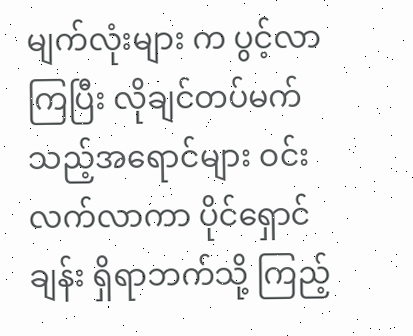မျက်လုံးများ က ပွင့်လာကြပြီး လိုချင်တပ်မက်သည့်အရောင်များ ဝင်းလက်လာကာ ပိုင်ရှောင်ချန်း ရှိရာဘက်သို့ ကြည့်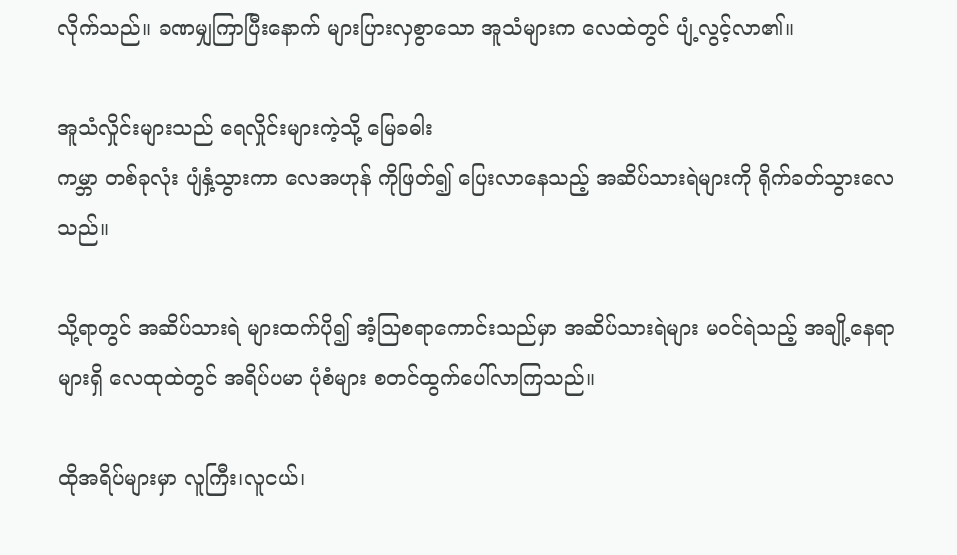လိုက်သည်။ ခဏမျှကြာပြီးနောက် များပြားလှစွာသော အူသံများက လေထဲတွင် ပျံ့လွင့်လာ၏။

အူသံလှိုင်းများသည် ရေလှိုင်းများကဲ့သို့ မြေခဓါး
ကမ္ဘာ တစ်ခုလုံး ပျံနှံ့သွားကာ လေအဟုန် ကိုဖြတ်၍ ပြေးလာနေသည့် အဆိပ်သားရဲများကို ရိုက်ခတ်သွားလေသည်။

သို့ရာတွင် အဆိပ်သားရဲ များထက်ပို၍ အံ့သြစရာကောင်းသည်မှာ အဆိပ်သားရဲများ မဝင်ရဲသည့် အချို့နေရာများရှိ လေထုထဲတွင် အရိပ်ပမာ ပုံစံများ စတင်ထွက်ပေါ်လာကြသည်။

ထိုအရိပ်များမှာ လူကြီး၊လူငယ်၊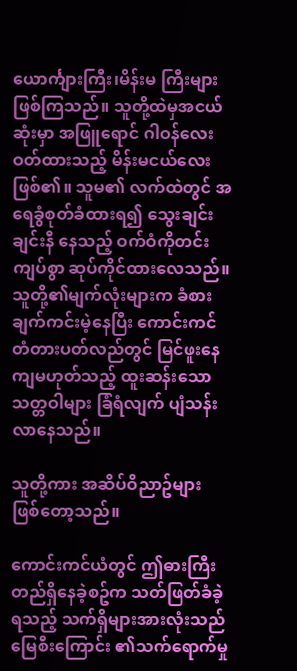ယောင်္ကျားကြီး၊မိန်းမ ကြီးများဖြစ်ကြသည်။ သူတို့ထဲမှအငယ်ဆုံးမှာ အဖြူရောင် ဂါဝန်လေးဝတ်ထားသည့် မိန်းမငယ်လေးဖြစ်၏။ သူမ၏ လက်ထဲတွင် အရေခွံစုတ်ခံထားရ၍ သွေးချင်းချင်းနီ နေသည့် ဝက်ဝံကိုတင်းကျပ်စွာ ဆုပ်ကိုင်ထားလေသည်။ သူတို့၏မျက်လုံးများက ခံစားချက်ကင်းမဲ့နေပြီး ကောင်းကင်တံတားပတ်လည်တွင် မြင်ဖူးနေကျမဟုတ်သည့် ထူးဆန်းသော သတ္တဝါများ ခြံရံလျက် ပျံသန်းလာနေသည်။

သူတို့ကား အဆိပ်ဝိညာဥ်များ ဖြစ်တော့သည်။

ကောင်းကင်ယံတွင် ဤဓားကြီးတည်ရှိနေခဲ့စဥ်က သတ်ဖြတ်ခံခဲ့ရသည့် သက်ရှိများအားလုံးသည် မြေစီးကြောင်း ၏သက်ရောက်မှု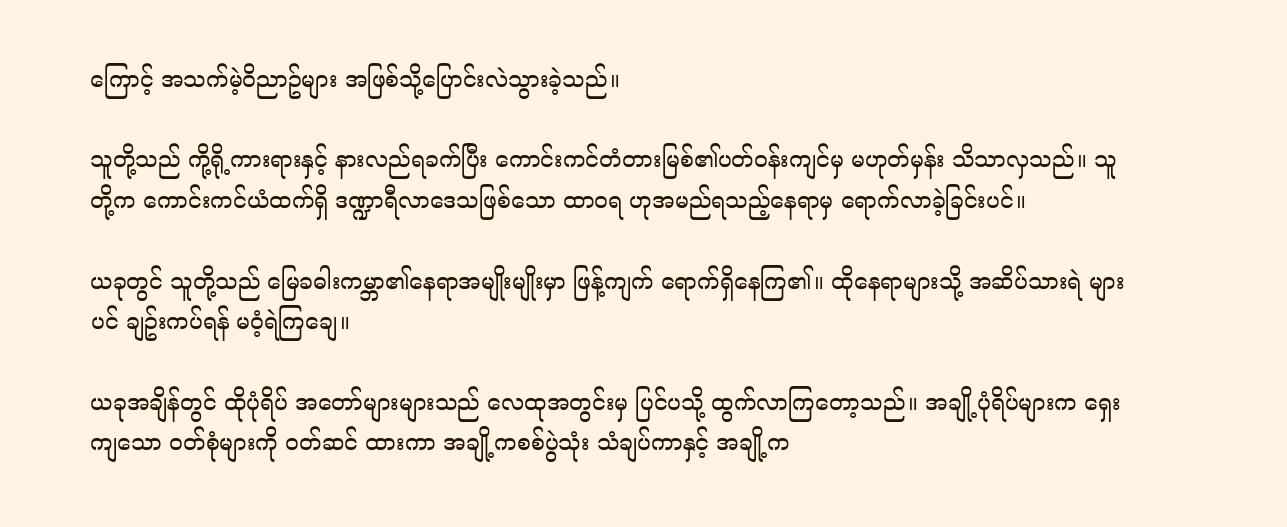ကြောင့် အသက်မဲ့ဝိညာဥ်များ အဖြစ်သို့ပြောင်းလဲသွားခဲ့သည်။

သူတို့သည် ကို့ရို့ကားရားနှင့် နားလည်ရခက်ပြီး ကောင်းကင်တံတားမြစ်၏ပတ်ဝန်းကျင်မှ မဟုတ်မှန်း သိသာလှသည်။ သူတို့က ကောင်းကင်ယံထက်ရှိ ဒဏ္ဍာရီလာဒေသဖြစ်သော ထာဝရ ဟုအမည်ရသည့်နေရာမှ ရောက်လာခဲ့ခြင်းပင်။

ယခုတွင် သူတို့သည် မြေခဓါးကမ္ဘာ၏နေရာအမျိုးမျိုးမှာ ဖြန့်ကျက် ရောက်ရှိနေကြ၏။ ထိုနေရာများသို့ အဆိပ်သားရဲ များပင် ချဥ်းကပ်ရန် မဝံ့ရဲကြချေ။

ယခုအချိန်တွင် ထိုပုံရိပ် အတော်များများသည် လေထုအတွင်းမှ ပြင်ပသို့ ထွက်လာကြတော့သည်။ အချို့ပုံရိပ်များက ရှေးကျသော ဝတ်စုံများကို ဝတ်ဆင် ထားကာ အချို့ကစစ်ပွဲသုံး သံချပ်ကာနှင့် အချို့က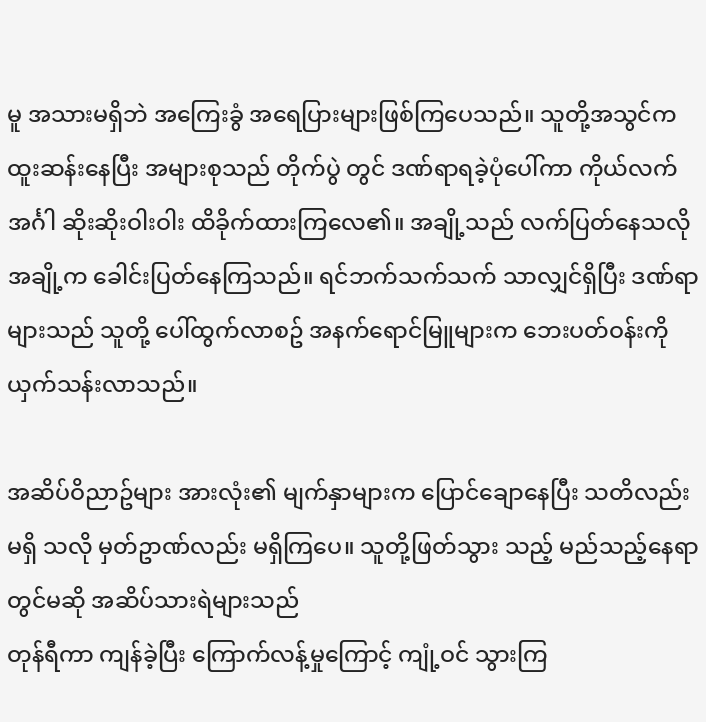မူ အသားမရှိဘဲ အကြေးခွံ အရေပြားများဖြစ်ကြပေသည်။ သူတို့အသွင်က ထူးဆန်းနေပြီး အများစုသည် တိုက်ပွဲ တွင် ဒဏ်ရာရခဲ့ပုံပေါ်ကာ ကိုယ်လက်အင်္ဂါ ဆိုးဆိုးဝါးဝါး ထိခိုက်ထားကြလေ၏။ အချို့သည် လက်ပြတ်နေသလို အချို့က ခေါင်းပြတ်နေကြသည်။ ရင်ဘက်သက်သက် သာလျှင်ရှိပြီး ဒဏ်ရာ များသည် သူတို့ ပေါ်ထွက်လာစဥ် အနက်ရောင်မြူများက ဘေးပတ်ဝန်းကို ယှက်သန်းလာသည်။

အဆိပ်ဝိညာဥ်များ အားလုံး၏ မျက်နှာများက ပြောင်ချောနေပြီး သတိလည်းမရှိ သလို မှတ်ဥာဏ်လည်း မရှိကြပေ။ သူတို့ဖြတ်သွား သည့် မည်သည့်နေရာတွင်မဆို အဆိပ်သားရဲများသည်
တုန်ရီကာ ကျန်ခဲ့ပြီး ကြောက်လန့်မှုကြောင့် ကျုံ့ဝင် သွားကြ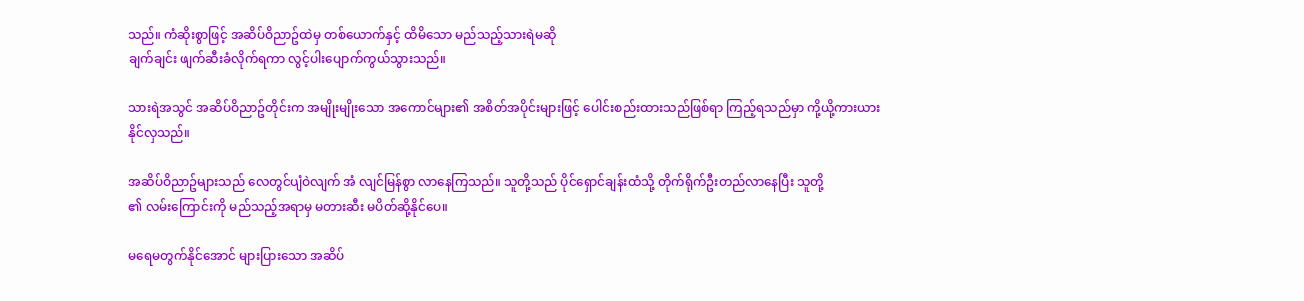သည်။ ကံဆိုးစွာဖြင့် အဆိပ်ဝိညာဥ်ထဲမှ တစ်ယောက်နှင့် ထိမိသော မည်သည့်သားရဲမဆို
ချက်ချင်း ဖျက်ဆီးခံလိုက်ရကာ လွင့်ပါးပျောက်ကွယ်သွားသည်။

သားရဲအသွင် အဆိပ်ဝိညာဥ်တိုင်းက အမျိုးမျိုးသော အကောင်များ၏ အစိတ်အပိုင်းများဖြင့် ပေါင်းစည်းထားသည်ဖြစ်ရာ ကြည့်ရသည်မှာ ကို့ယို့ကားယားနိုင်လှသည်။

အဆိပ်ဝိညာဥ်များသည် လေတွင်ပျံဝဲလျက် အံ လျင်မြန်စွာ လာနေကြသည်။ သူတို့သည် ပိုင်ရှောင်ချန်းထံသို့ တိုက်ရိုက်ဦးတည်လာနေပြီး သူတို့
၏ လမ်းကြောင်းကို မည်သည့်အရာမှ မတားဆီး မပိတ်ဆို့နိုင်ပေ။

မရေမတွက်နိုင်အောင် များပြားသော အဆိပ်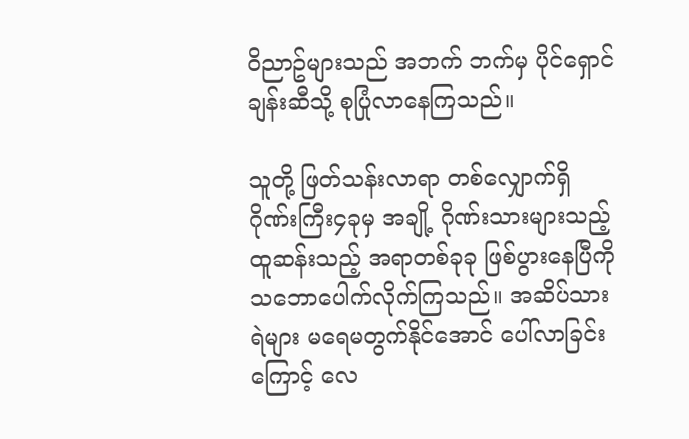ဝိညာဥ်များသည် အဘက် ဘက်မှ ပိုင်ရှောင်ချန်းဆီသို့ စုပြုံလာနေကြသည်။

သူတို့ ဖြတ်သန်းလာရာ တစ်လျှောက်ရှိ ဂိုဏ်းကြီး၄ခုမှ အချို့ ဂိုဏ်းသားများသည့် ထူဆန်းသည့် အရာတစ်ခုခု ဖြစ်ပွားနေပြီကို သဘောပေါက်လိုက်ကြသည်။ အဆိပ်သားရဲများ မရေမတွက်နိုင်အောင် ပေါ်လာခြင်းကြောင့် လေ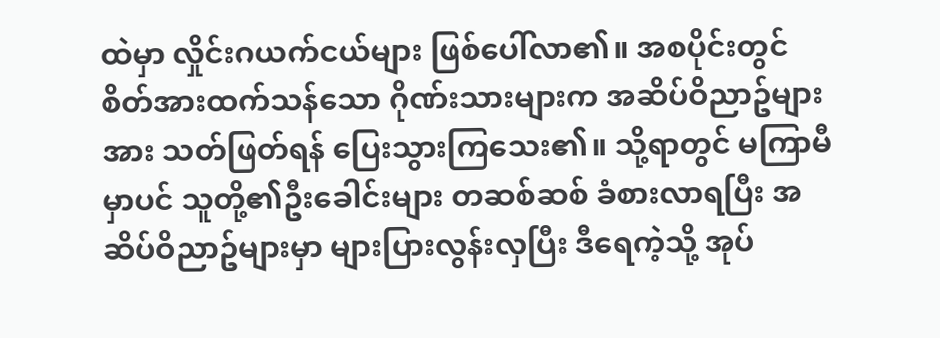ထဲမှာ လှိုင်းဂယက်ငယ်များ ဖြစ်ပေါ်လာ၏။ အစပိုင်းတွင် စိတ်အားထက်သန်သော ဂိုဏ်းသားများက အဆိပ်ဝိညာဥ်များအား သတ်ဖြတ်ရန် ပြေးသွားကြသေး၏။ သို့ရာတွင် မကြာမီမှာပင် သူတို့၏ဦးခေါင်းများ တဆစ်ဆစ် ခံစားလာရပြီး အဆိပ်ဝိညာဥ်များမှာ များပြားလွန်းလှပြီး ဒီရေကဲ့သို့ အုပ်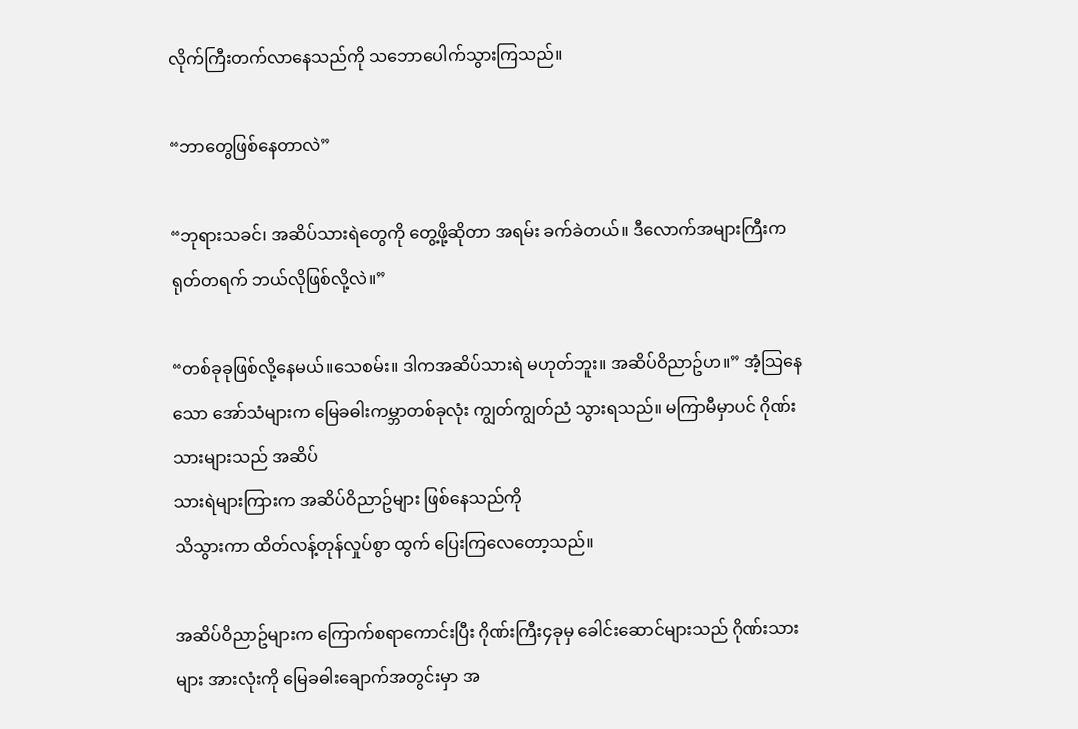လိုက်ကြီးတက်လာနေသည်ကို သဘောပေါက်သွားကြသည်။

“ဘာတွေဖြစ်နေတာလဲ”

“ဘုရားသခင်၊ အဆိပ်သားရဲတွေကို တွေ့ဖို့ဆိုတာ အရမ်း ခက်ခဲတယ်။ ဒီလောက်အများကြီးက ရုတ်တရက် ဘယ်လိုဖြစ်လို့လဲ။”

“တစ်ခုခုဖြစ်လို့နေမယ်။သေစမ်း။ ဒါကအဆိပ်သားရဲ မဟုတ်ဘူး။ အဆိပ်ဝိညာဥ်ဟ။” အံ့သြနေသော အော်သံများက မြေခဓါးကမ္ဘာတစ်ခုလုံး ကျွတ်ကျွတ်ညံ သွားရသည်။ မကြာမီမှာပင် ဂိုဏ်းသားများသည် အဆိပ်
သားရဲများကြားက အဆိပ်ဝိညာဥ်များ ဖြစ်နေသည်ကို
သိသွားကာ ထိတ်လန့်တုန်လှုပ်စွာ ထွက် ပြေးကြလေတော့သည်။

အဆိပ်ဝိညာဥ်များက ကြောက်စရာကောင်းပြီး ဂိုဏ်းကြီး၄ခုမှ ခေါင်းဆောင်များသည် ဂိုဏ်းသားများ အားလုံးကို မြေခဓါးချောက်အတွင်းမှာ အ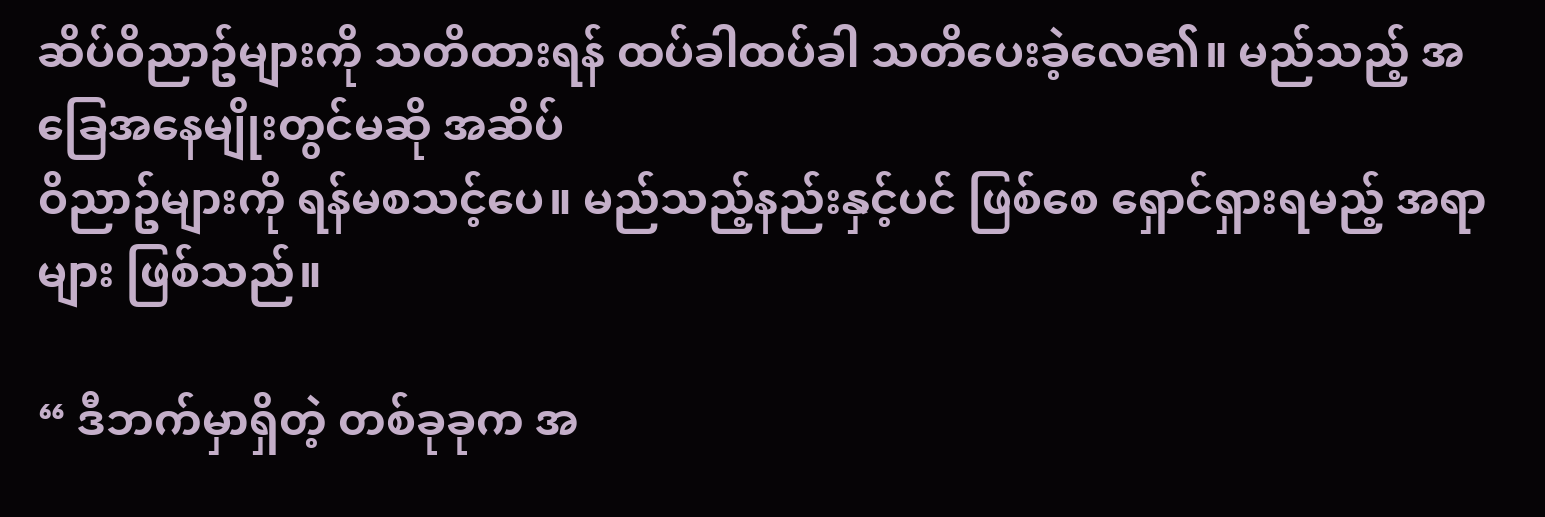ဆိပ်ဝိညာဥ်များကို သတိထားရန် ထပ်ခါထပ်ခါ သတိပေးခဲ့လေ၏။ မည်သည့် အခြေအနေမျိုးတွင်မဆို အဆိပ်
ဝိညာဥ်များကို ရန်မစသင့်ပေ။ မည်သည့်နည်းနှင့်ပင် ဖြစ်စေ ရှောင်ရှားရမည့် အရာများ ဖြစ်သည်။

“ ဒီဘက်မှာရှိတဲ့ တစ်ခုခုက အ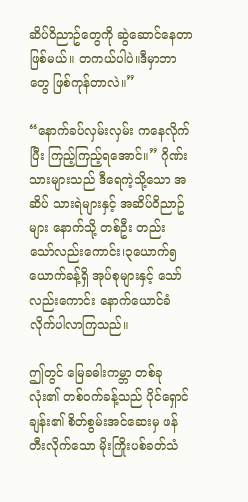ဆိပ်ဝိညာဥ်တွေကို ဆွဲဆောင်နေတာဖြစ်မယ်။ တကယ်ပါပဲ။ဒီမှာဘာတွေ ဖြစ်ကုန်တာလဲ။”

“နောက်ခပ်လှမ်းလှမ်း ကနေလိုက်ပြီး ကြည့်ကြည့်ရအောင်။” ဂိုဏ်းသားများသည် ဒီရေကဲ့သို့သော အဆိပ် သားရဲများနှင့် အဆိပ်ဝိညာဥ်များ နောက်သို့ တစ်ဦး တည်း သော်လည်းကောင်း၊၃ယောက်၅ယောက်ခန့်ရှိ အုပ်စုများနှင့် သော်လည်းကောင်း နောက်ယောင်ခံလိုက်ပါလာကြသည်။

ဤတွင် မြေခဓါးကမ္ဘာ တစ်ခုလုံး၏ တစ်ဝက်ခန့်သည် ပိုင်ရှောင်ချန်း၏ စိတ်စွမ်းအင်ဆေးမှ ဖန်တီးလိုက်သော မိုးကြိုးပစ်ခတ်သံ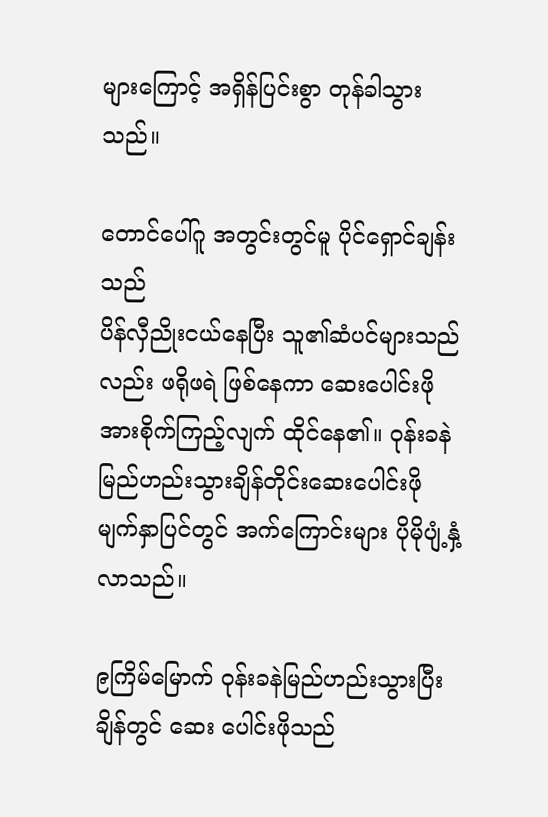များကြောင့် အရှိန်ပြင်းစွာ တုန်ခါသွားသည်။

တောင်ပေါ်ဂူ အတွင်းတွင်မူ ပိုင်ရှောင်ချန်းသည်
ပိန်လှီညိုးငယ်နေပြီး သူ၏ဆံပင်များသည်လည်း ဖရိုဖရဲ ဖြစ်နေကာ ဆေးပေါင်းဖိုအားစိုက်ကြည့်လျက် ထိုင်နေ၏။ ဝုန်းခနဲ မြည်ဟည်းသွားချိန်တိုင်းဆေးပေါင်းဖို မျက်နှာပြင်တွင် အက်ကြောင်းများ ပိုမိုပျံ့နှံ့လာသည်။

၉ကြိမ်မြောက် ဝုန်းခနဲမြည်ဟည်းသွားပြီးချိန်တွင် ဆေး ပေါင်းဖိုသည်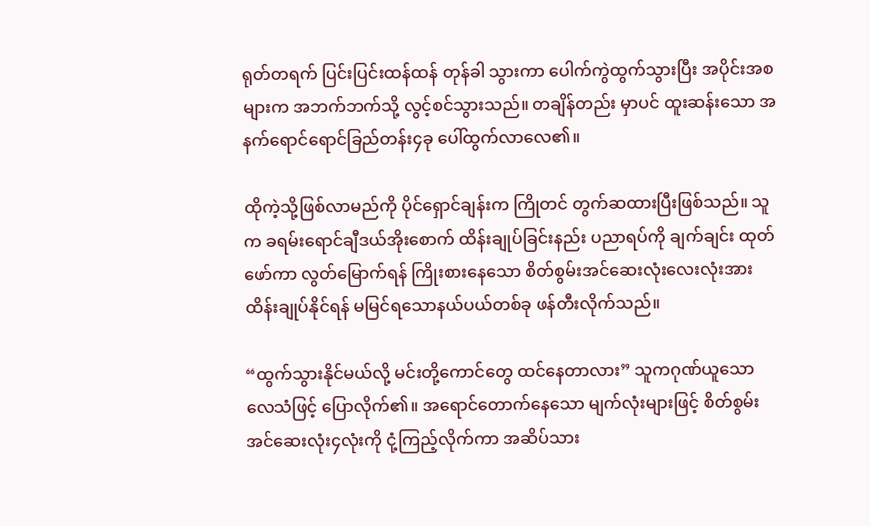ရုတ်တရက် ပြင်းပြင်းထန်ထန် တုန်ခါ သွားကာ ပေါက်ကွဲထွက်သွားပြီး အပိုင်းအစများက အဘက်ဘက်သို့ လွင့်စင်သွားသည်။ တချိန်တည်း မှာပင် ထူးဆန်းသော အနက်ရောင်ရောင်ခြည်တန်း၄ခု ပေါ်ထွက်လာလေ၏။

ထိုကဲ့သို့ဖြစ်လာမည်ကို ပိုင်ရှောင်ချန်းက ကြိုတင် တွက်ဆထားပြီးဖြစ်သည်။ သူက ခရမ်းရောင်ချီဒယ်အိုးစောက် ထိန်းချုပ်ခြင်းနည်း ပညာရပ်ကို ချက်ချင်း ထုတ်ဖော်ကာ လွတ်မြောက်ရန် ကြိုးစားနေသော စိတ်စွမ်းအင်ဆေးလုံးလေးလုံးအား ထိန်းချုပ်နိုင်ရန် မမြင်ရသောနယ်ပယ်တစ်ခု ဖန်တီးလိုက်သည်။

“ထွက်သွားနိုင်မယ်လို့ မင်းတို့ကောင်တွေ ထင်နေတာလား” သူကဂုဏ်ယူသော လေသံဖြင့် ပြောလိုက်၏။ အရောင်တောက်နေသော မျက်လုံးများဖြင့် စိတ်စွမ်းအင်ဆေးလုံး၄လုံးကို ငုံ့ကြည့်လိုက်ကာ အဆိပ်သား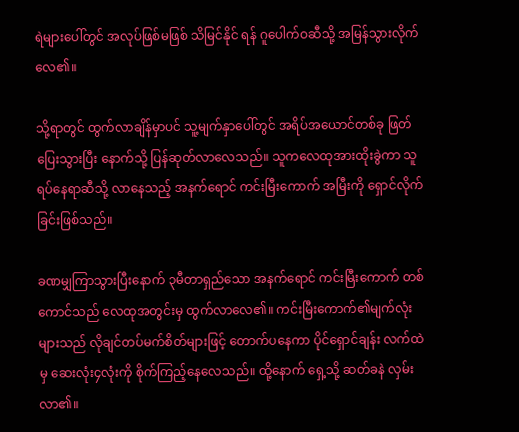ရဲများပေါ်တွင် အလုပ်ဖြစ်မဖြစ် သိမြင်နိုင် ရန် ဂူပေါက်ဝဆီသို့ အမြန်သွားလိုက်လေ၏။

သို့ရာတွင် ထွက်လာချိန်မှာပင် သူ့မျက်နှာပေါ်တွင် အရိပ်အယောင်တစ်ခု ဖြတ်ပြေးသွားပြီး နောက်သို့ ပြန်ဆုတ်လာလေသည်။ သူကလေထုအားထိုးခွဲကာ သူရပ်နေရာဆီသို့ လာနေသည့် အနက်ရောင် ကင်းမြီးကောက် အမြီးကို ရှောင်လိုက်ခြင်းဖြစ်သည်။

ခဏမျှကြာသွားပြီးနောက် ၃မီတာရှည်သော အနက်ရောင် ကင်းမြီးကောက် တစ်ကောင်သည် လေထုအတွင်းမှ ထွက်လာလေ၏။ ကင်းမြီးကောက်၏မျက်လုံး များသည် လိုချင်တပ်မက်စိတ်များဖြင့် တောက်ပနေကာ ပိုင်ရှောင်ချန်း လက်ထဲမှ ဆေးလုံး၄လုံးကို စိုက်ကြည့်နေလေသည်။ ထို့နောက် ရှေ့သို့ ဆတ်ခနဲ လှမ်းလာ၏။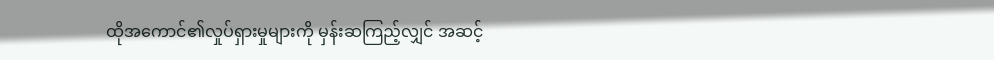ထိုအကောင်၏လှုပ်ရှားမှုများကို မှန်းဆကြည့်လျှင် အဆင့်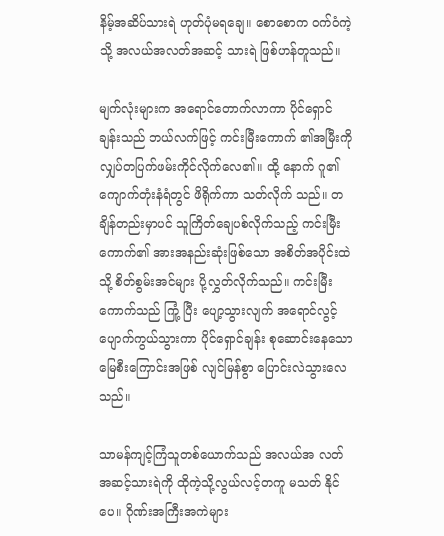နိမ့်အဆိပ်သားရဲ ဟုတ်ပုံမရချေ။ စောစောက ဝက်ဝံကဲ့သို့ အလယ်အလတ်အဆင့် သားရဲ ဖြစ်ဟန်တူသည်။

မျက်လုံးများက အရောင်တောက်လာကာ ပိုင်ရှောင် ချန်းသည် ဘယ်လက်ဖြင့် ကင်းမြီးကောက် ၏အမြီးကို လျှပ်တပြက်ဖမ်းကိုင်လိုက်လေ၏။ ထို့ နောက် ဂူ၏ကျောက်တုံးနံရံတွင် ဖိရိုက်ကာ သတ်လိုက် သည်။ တချိန်တည်းမှာပင် သူကြိတ်ချေပစ်လိုက်သည့် ကင်းမြီးကောက်၏ အားအနည်းဆုံးဖြစ်သော အစိတ်အပိုင်းထဲ သို့ စိတ်စွမ်းအင်များ ပို့လွှတ်လိုက်သည်။ ကင်းမြီးကောက်သည် ကြုံ့ ပြီး ပျော့သွားလျက် အရောင်လွင့် ပျောက်ကွယ်သွားကာ ပိုင်ရှောင်ချန်း စုဆောင်းနေသောမြေစီးကြောင်းအဖြစ် လျင်မြန်စွာ ပြောင်းလဲသွားလေသည်။

သာမန်ကျင့်ကြံသူတစ်ယောက်သည် အလယ်အ လတ်အဆင့်သားရဲကို ထိုကဲ့သို့လွယ်လင့်တကူ မသတ် နိုင်ပေ။ ဂိုဏ်းအကြီးအကဲများ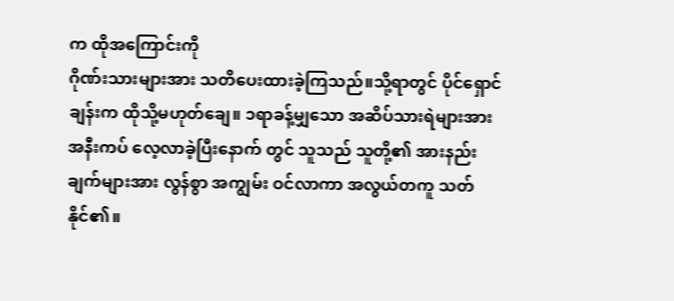က ထိုအကြောင်းကို
ဂိုဏ်းသားများအား သတိပေးထားခဲ့ကြသည်။သို့ရာတွင် ပိုင်ရှောင်ချန်းက ထိုသို့မဟုတ်ချေ။ ၁ရာခန့်မျှသော အဆိပ်သားရဲများအား အနီးကပ် လေ့လာခဲ့ပြီးနောက် တွင် သူသည် သူတို့၏ အားနည်းချက်များအား လွန်စွာ အကျွမ်း ဝင်လာကာ အလွယ်တကူ သတ်နိုင်၏။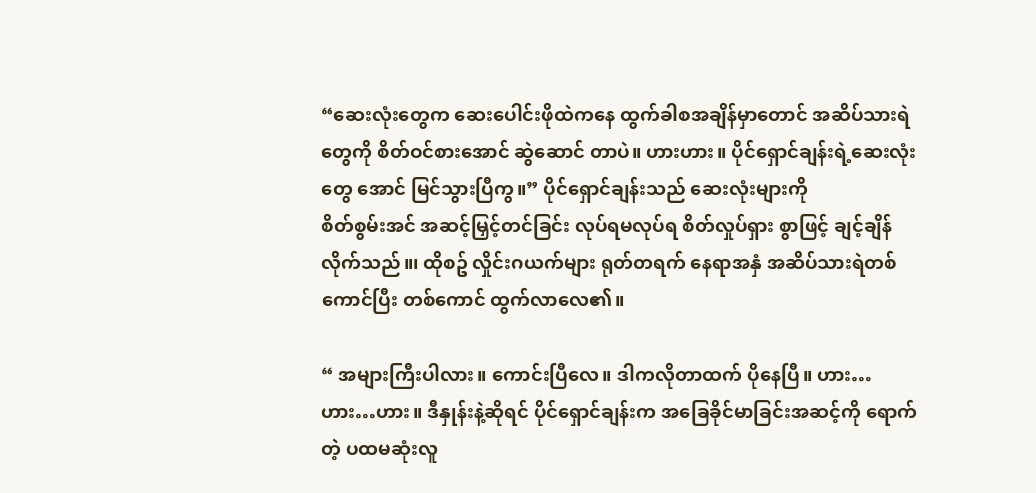“ဆေးလုံးတွေက ဆေးပေါင်းဖိုထဲကနေ ထွက်ခါစအချိန်မှာတောင် အဆိပ်သားရဲတွေကို စိတ်ဝင်စားအောင် ဆွဲဆောင် တာပဲ။ ဟားဟား။ ပိုင်ရှောင်ချန်းရဲ့ဆေးလုံးတွေ အောင် မြင်သွားပြီကွ။” ပိုင်ရှောင်ချန်းသည် ဆေးလုံးများကို
စိတ်စွမ်းအင် အဆင့်မြှင့်တင်ခြင်း လုပ်ရမလုပ်ရ စိတ်လှုပ်ရှား စွာဖြင့် ချင့်ချိန်လိုက်သည်။၊ ထိုစဥ် လှိုင်းဂယက်များ ရုတ်တရက် နေရာအနှံ အဆိပ်သားရဲတစ်ကောင်ပြီး တစ်ကောင် ထွက်လာလေ၏။

“ အများကြီးပါလား။ ကောင်းပြီလေ။ ဒါကလိုတာထက် ပိုနေပြီ။ ဟား…ဟား…ဟား။ ဒီနှုန်းနဲ့ဆိုရင် ပိုင်ရှောင်ချန်းက အခြေခိုင်မာခြင်းအဆင့်ကို ရောက်တဲ့ ပထမဆုံးလူ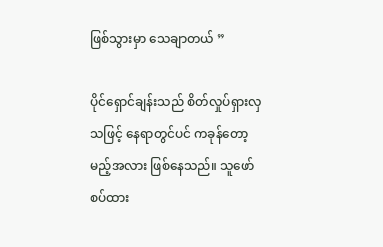ဖြစ်သွားမှာ သေချာတယ် ”

ပိုင်ရှောင်ချန်းသည် စိတ်လှုပ်ရှားလှသဖြင့် နေရာတွင်ပင် ကခုန်တော့မည့်အလား ဖြစ်နေသည်။ သူဖော်စပ်ထား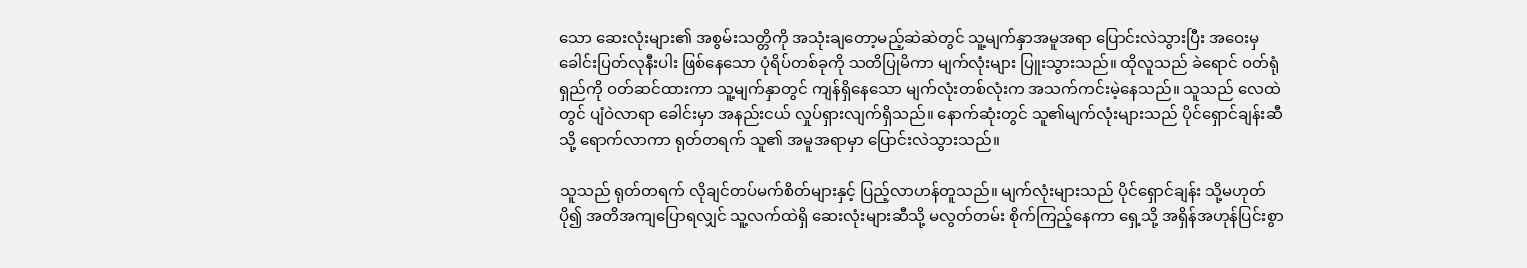သော ဆေးလုံးများ၏ အစွမ်းသတ္တိကို အသုံးချတော့မည့်ဆဲဆဲတွင် သူ့မျက်နှာအမူအရာ ပြောင်းလဲသွားပြီး အဝေးမှ ခေါင်းပြတ်လုနီးပါး ဖြစ်နေသော ပုံရိပ်တစ်ခုကို သတိပြုမိကာ မျက်လုံးများ ပြူးသွားသည်။ ထိုလူသည် ခဲရောင် ဝတ်ရုံရှည်ကို ဝတ်ဆင်ထားကာ သူ့မျက်နှာတွင် ကျန်ရှိနေသော မျက်လုံးတစ်လုံးက အသက်ကင်းမဲ့နေသည်။ သူသည် လေထဲတွင် ပျံဝဲလာရာ ခေါင်းမှာ အနည်းငယ် လှုပ်ရှားလျက်ရှိသည်။ နောက်ဆုံးတွင် သူ၏မျက်လုံးများသည် ပိုင်ရှောင်ချန်းဆီသို့ ရောက်လာကာ ရုတ်တရက် သူ၏ အမူအရာမှာ ပြောင်းလဲသွားသည်။

သူသည် ရုတ်တရက် လိုချင်တပ်မက်စိတ်များနှင့် ပြည့်လာဟန်တူသည်။ မျက်လုံးများသည် ပိုင်ရှောင်ချန်း သို့မဟုတ် ပို၍ အတိအကျပြောရလျှင် သူ့လက်ထဲရှိ ဆေးလုံးများဆီသို့ မလွတ်တမ်း စိုက်ကြည့်နေကာ ရှေ့သို့ အရှိန်အဟုန်ပြင်းစွာ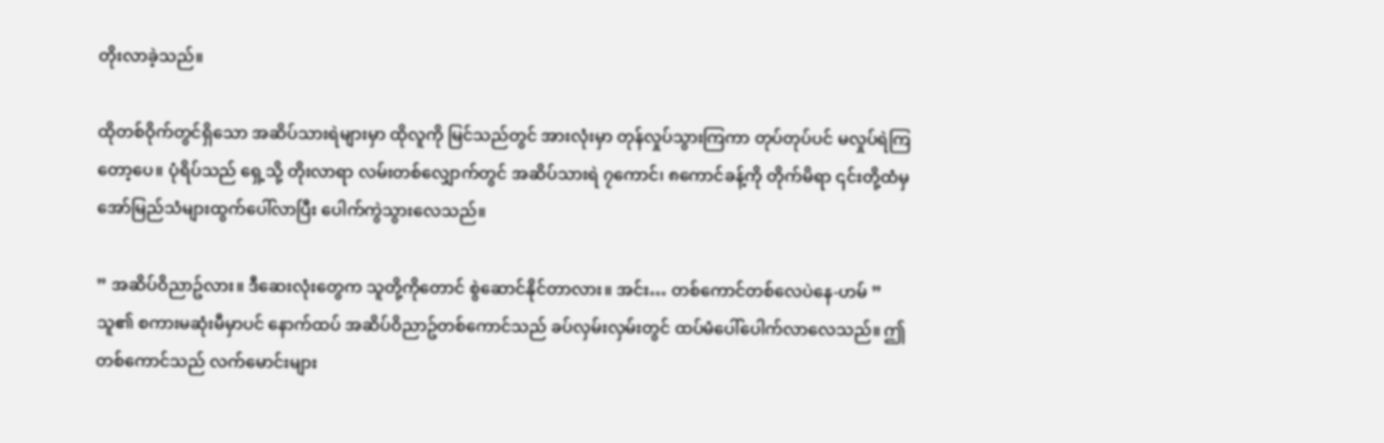တိုးလာခဲ့သည်။

ထိုတစ်ဝိုက်တွင်ရှိသော အဆိပ်သားရဲများမှာ ထိုလူကို မြင်သည်တွင် အားလုံးမှာ တုန်လှုပ်သွားကြကာ တုပ်တုပ်ပင် မလှုပ်ရဲကြတော့ပေ။ ပုံရိပ်သည် ရှေ့သို့ တိုးလာရာ လမ်းတစ်လျှောက်တွင် အဆိပ်သားရဲ ၇ကောင်၊ ၈ကောင်ခန့်ကို တိုက်မိရာ ၎င်းတို့ထံမှ အော်မြည်သံများထွက်ပေါ်လာပြီး ပေါက်ကွဲသွားလေသည်။

” အဆိပ်ဝိညာဥ်လား။ ဒီဆေးလုံးတွေက သူတို့ကိုတောင် စွဲဆောင်နိုင်တာလား။ အင်း… တစ်ကောင်တစ်လေပဲနေ-ဟမ် ” သူ၏ စကားမဆုံးမီမှာပင် နောက်ထပ် အဆိပ်ဝိညာဥ်တစ်ကောင်သည် ခပ်လှမ်းလှမ်းတွင် ထပ်မံပေါ်ပေါက်လာလေသည်။ ဤတစ်ကောင်သည် လက်မောင်းများ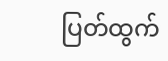ပြတ်ထွက်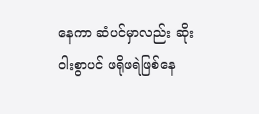နေကာ ဆံပင်မှာလည်း ဆိုးဝါးစွာပင် ဖရိုဖရဲဖြစ်နေ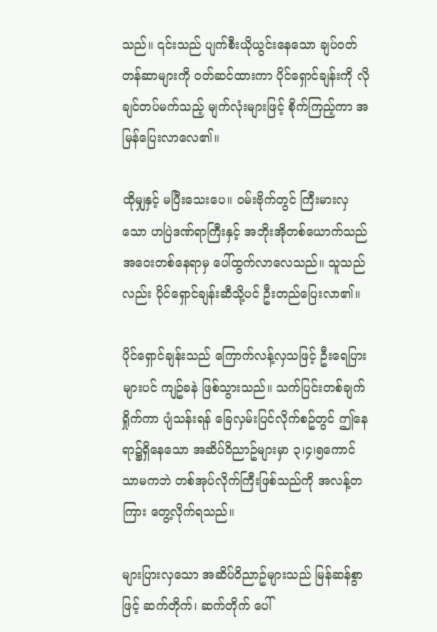သည်။ ၎င်းသည် ပျက်စီးယိုယွင်းနေသော ချပ်ဝတ်တန်ဆာများကို ဝတ်ဆင်ထားကာ ပိုင်ရှောင်ချန်းကို လိုချင်တပ်မက်သည့် မျက်လုံးများဖြင့် စိုက်ကြည့်ကာ အမြန်ပြေးလာလေ၏။

ထိုမျှနှင့် မပြီးသေးပေ။ ဝမ်းဗိုက်တွင် ကြီးမားလှသော ဟပြဲဒဏ်ရာကြီးနှင့် အဘိုးအိုတစ်ယောက်သည် အဝေးတစ်နေရာမှ ပေါ်ထွက်လာလေသည်။ သူသည်လည်း ပိုင်ရှောင်ချန်းဆီသို့ပင် ဦးတည်ပြေးလာ၏။

ပိုင်ရှောင်ချန်းသည် ကြောက်လန့်လှသဖြင့် ဦးရေပြားများပင် ကျဥ်ခနဲ ဖြစ်သွားသည်။ သက်ပြင်းတစ်ချက်ရှိုက်ကာ ပျံသန်းရန် ခြေလှမ်းပြင်လိုက်စဥ်တွင် ဤနေရာ၌ရှိနေသော အဆိပ်ဝိညာဥ်များမှာ ၃၊၄၊၅ကောင်သာမကဘဲ တစ်အုပ်လိုက်ကြီးဖြစ်သည်ကို အလန့်တကြား တွေ့လိုက်ရသည်။

များပြားလှသော အဆိပ်ဝိညာဥ်များသည် မြန်ဆန်စွာဖြင့် ဆက်တိုက်၊ ဆက်တိုက် ပေါ်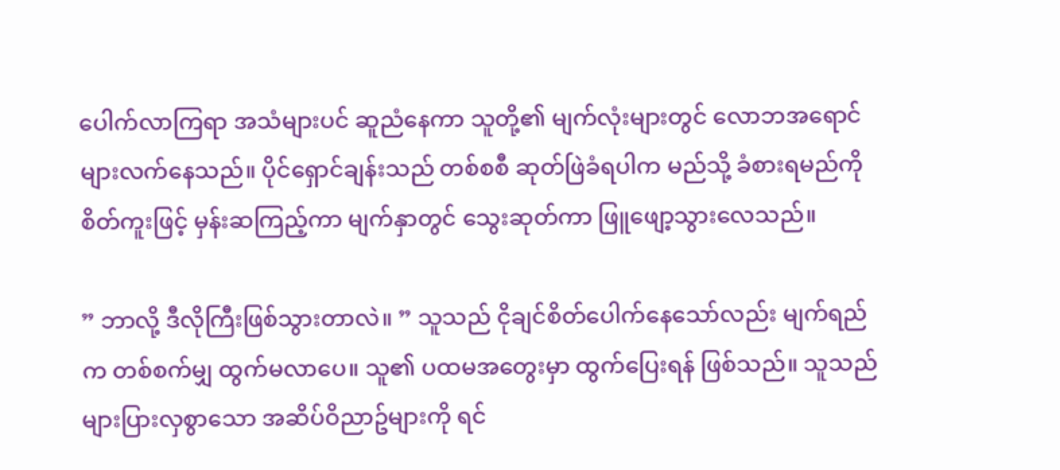ပေါက်လာကြရာ အသံများပင် ဆူညံနေကာ သူတို့၏ မျက်လုံးများတွင် လောဘအရောင်များလက်နေသည်။ ပိုင်ရှောင်ချန်းသည် တစ်စစီ ဆုတ်ဖြဲခံရပါက မည်သို့ ခံစားရမည်ကို စိတ်ကူးဖြင့် မှန်းဆကြည့်ကာ မျက်နှာတွင် သွေးဆုတ်ကာ ဖြူဖျော့သွားလေသည်။

” ဘာလို့ ဒီလိုကြီးဖြစ်သွားတာလဲ။ ” သူသည် ငိုချင်စိတ်ပေါက်နေသော်လည်း မျက်ရည်က တစ်စက်မျှ ထွက်မလာပေ။ သူ၏ ပထမအတွေးမှာ ထွက်ပြေးရန် ဖြစ်သည်။ သူသည် များပြားလှစွာသော အဆိပ်ဝိညာဥ်များကို ရင်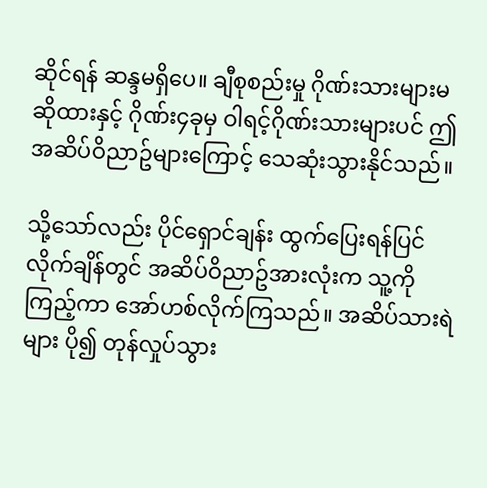ဆိုင်ရန် ဆန္ဒမရှိပေ။ ချီစုစည်းမှု ဂိုဏ်းသားများမဆိုထားနှင့် ဂိုဏ်း၄ခုမှ ဝါရင့်ဂိုဏ်းသားများပင် ဤ အဆိပ်ဝိညာဥ်များကြောင့် သေဆုံးသွားနိုင်သည်။

သို့သော်လည်း ပိုင်ရှောင်ချန်း ထွက်ပြေးရန်ပြင်လိုက်ချိန်တွင် အဆိပ်ဝိညာဥ်အားလုံးက သူ့ကို ကြည့်ကာ အော်ဟစ်လိုက်ကြသည်။ အဆိပ်သားရဲများ ပို၍ တုန်လှုပ်သွား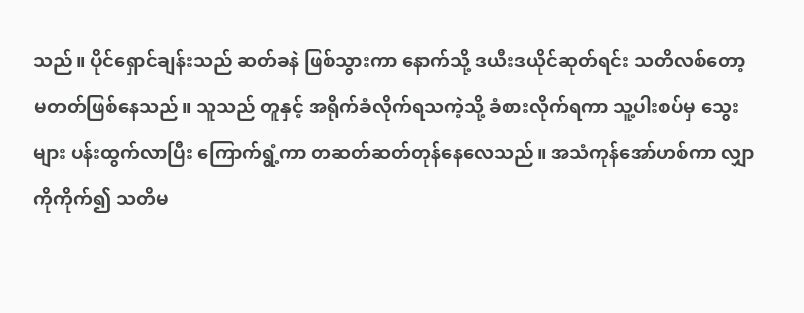သည်။ ပိုင်ရှောင်ချန်းသည် ဆတ်ခနဲ ဖြစ်သွားကာ နောက်သို့ ဒယီးဒယိုင်ဆုတ်ရင်း သတိလစ်တော့မတတ်ဖြစ်နေသည်။ သူသည် တူနှင့် အရိုက်ခံလိုက်ရသကဲ့သို့ ခံစားလိုက်ရကာ သူ့ပါးစပ်မှ သွေးများ ပန်းထွက်လာပြီး ကြောက်ရွံ့ကာ တဆတ်ဆတ်တုန်နေလေသည်။ အသံကုန်အော်ဟစ်ကာ လျှာကိုကိုက်၍ သတိမ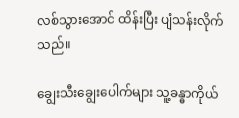လစ်သွားအောင် ထိန်းပြီး ပျံသန်းလိုက်သည်။

ချွေးသီးချွေးပေါက်များ သူ့ခန္ဓာကိုယ်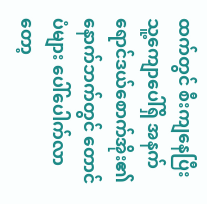ထက်တွင် စီးကျနေပြီး သူ့ကျောပေါ်ရှိ အနက်ရောင်ဒယ်စောက်အိုး၏ နောက်ဘက်တွင် တောင်ပံများ ပေါ်ပေါက်လာတော့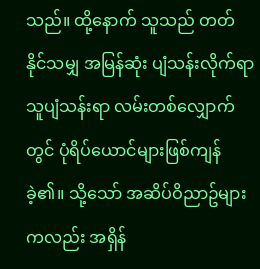သည်။ ထို့နောက် သူသည် တတ်နိုင်သမျှ အမြန်ဆုံး ပျံသန်းလိုက်ရာ သူပျံသန်းရာ လမ်းတစ်လျှောက်တွင် ပုံရိပ်ယောင်များဖြစ်ကျန်ခဲ့၏။ သို့သော် အဆိပ်ဝိညာဥ်များကလည်း အရှိန်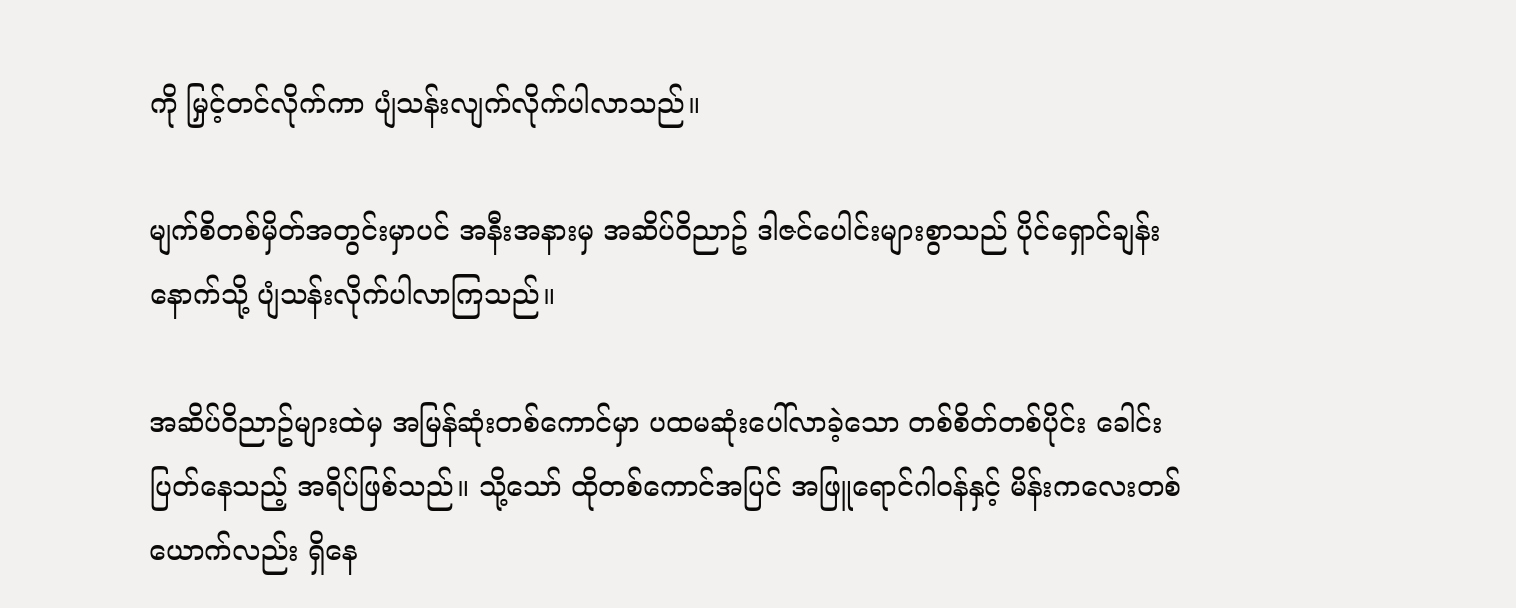ကို မြှင့်တင်လိုက်ကာ ပျံသန်းလျက်လိုက်ပါလာသည်။

မျက်စိတစ်မှိတ်အတွင်းမှာပင် အနီးအနားမှ အဆိပ်ဝိညာဥ် ဒါဇင်ပေါင်းများစွာသည် ပိုင်ရှောင်ချန်းနောက်သို့ ပျံသန်းလိုက်ပါလာကြသည်။

အဆိပ်ဝိညာဥ်များထဲမှ အမြန်ဆုံးတစ်ကောင်မှာ ပထမဆုံးပေါ်လာခဲ့သော တစ်စိတ်တစ်ပိုင်း ခေါင်းပြတ်နေသည့် အရိပ်ဖြစ်သည်။ သို့သော် ထိုတစ်ကောင်အပြင် အဖြူရောင်ဂါဝန်နှင့် မိန်းကလေးတစ်ယောက်လည်း ရှိနေ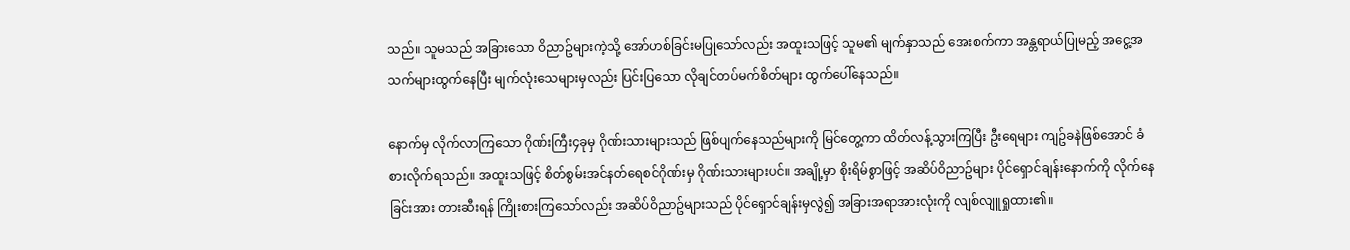သည်။ သူမသည် အခြားသော ဝိညာဥ်များကဲ့သို့ အော်ဟစ်ခြင်းမပြုသော်လည်း အထူးသဖြင့် သူမ၏ မျက်နှာသည် အေးစက်ကာ အန္တရာယ်ပြုမည့် အငွေ့အသက်များထွက်နေပြီး မျက်လုံးသေများမှလည်း ပြင်းပြသော လိုချင်တပ်မက်စိတ်များ ထွက်ပေါ်နေသည်။

နောက်မှ လိုက်လာကြသော ဂိုဏ်းကြီး၄ခုမှ ဂိုဏ်းသားများသည် ဖြစ်ပျက်နေသည်များကို မြင်တွေ့ကာ ထိတ်လန့်သွားကြပြီး ဦးရေများ ကျဥ်ခနဲဖြစ်အောင် ခံစားလိုက်ရသည်။ အထူးသဖြင့် စိတ်စွမ်းအင်နတ်ရေစင်ဂိုဏ်းမှ ဂိုဏ်းသားများပင်။ အချို့မှာ စိုးရိမ်စွာဖြင့် အဆိပ်ဝိညာဥ်များ ပိုင်ရှောင်ချန်းနောက်ကို လိုက်နေခြင်းအား တားဆီးရန် ကြိုးစားကြသော်လည်း အဆိပ်ဝိညာဥ်များသည် ပိုင်ရှောင်ချန်းမှလွဲ၍ အခြားအရာအားလုံးကို လျစ်လျူရှုထား၏။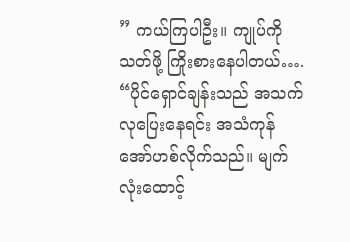” ကယ်ကြပါဦး။ ကျုပ်ကို သတ်ဖို့ ကြိုးစားနေပါတယ်…. “ပိုင်ရှောင်ချန်းသည် အသက်လုပြေးနေရင်း အသံကုန်အော်ဟစ်လိုက်သည်။ မျက်လုံးထောင့်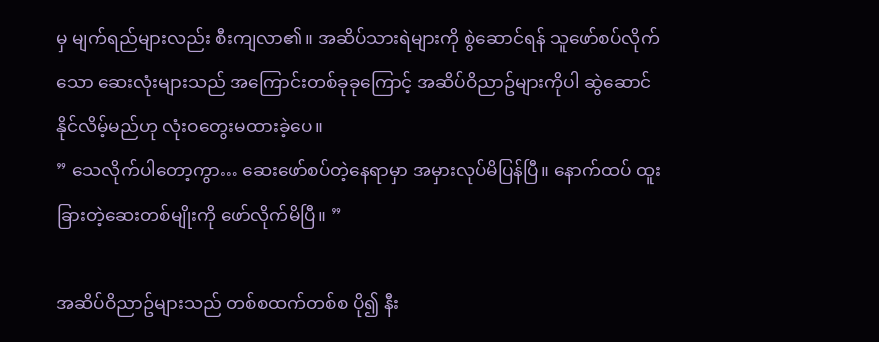မှ မျက်ရည်များလည်း စီးကျလာ၏။ အဆိပ်သားရဲများကို စွဲဆောင်ရန် သူဖော်စပ်လိုက်သော ဆေးလုံးများသည် အကြောင်းတစ်ခုခုကြောင့် အဆိပ်ဝိညာဥ်များကိုပါ ဆွဲဆောင်နိုင်လိမ့်မည်ဟု လုံးဝတွေးမထားခဲ့ပေ။
” သေလိုက်ပါတော့ကွာ… ဆေးဖော်စပ်တဲ့နေရာမှာ အမှားလုပ်မိပြန်ပြီ။ နောက်ထပ် ထူးခြားတဲ့ဆေးတစ်မျိုးကို ဖော်လိုက်မိပြီ။ ”

အဆိပ်ဝိညာဥ်များသည် တစ်စထက်တစ်စ ပို၍ နီး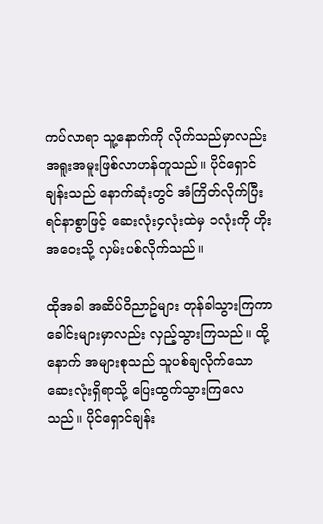ကပ်လာရာ သူ့နောက်ကို လိုက်သည်မှာလည်း အရူးအမူးဖြစ်လာဟန်တူသည်။ ပိုင်ရှောင်ချန်းသည် နောက်ဆုံးတွင် အံကြိတ်လိုက်ပြီး ရင်နာစွာဖြင့် ဆေးလုံး၄လုံးထဲမှ ၁လုံးကို ဟိုးအဝေးသို့ လှမ်းပစ်လိုက်သည်။

ထိုအခါ အဆိပ်ဝိညာဥ်များ တုန်ခါသွားကြကာ ခေါင်းများမှာလည်း လှည့်သွားကြသည်။ ထို့နောက် အများစုသည် သူပစ်ချလိုက်သော ဆေးလုံးရှိရာသို့ ပြေးထွက်သွားကြလေသည်။ ပိုင်ရှောင်ချန်း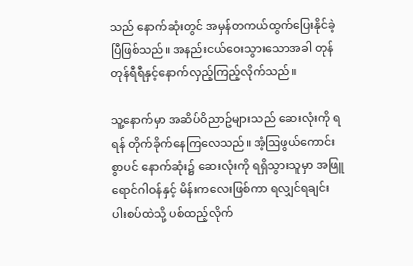သည် နောက်ဆုံးတွင် အမှန်တကယ်ထွက်ပြေးနိုင်ခဲ့ပြီဖြစ်သည်။ အနည်းငယ်ဝေးသွားသောအခါ တုန်တုန်ရီရီနှင့်နောက်လှည့်ကြည့်လိုက်သည်။

သူ့နောက်မှာ အဆိပ်ဝိညာဥ်များသည် ဆေးလုံးကို ရရန် တိုက်ခိုက်နေကြလေသည်။ အံ့ဩဖွယ်ကောင်းစွာပင် နောက်ဆုံး၌ ဆေးလုံးကို ရရှိသွားသူမှာ အဖြူရောင်ဂါဝန်နှင့် မိန်းကလေးဖြစ်ကာ ရလျှင်ရချင်း ပါးစပ်ထဲသို့ ပစ်ထည့်လိုက်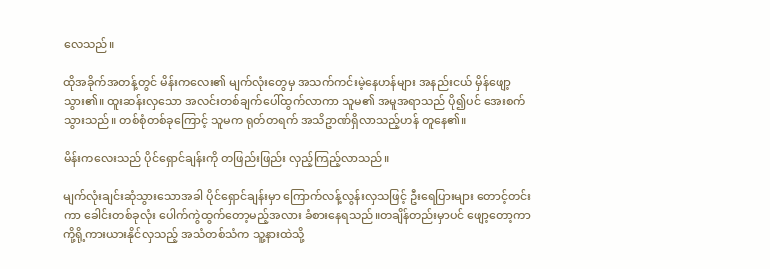လေသည်။

ထိုအခိုက်အတန့်တွင် မိန်းကလေး၏ မျက်လုံးတွေမှ အသက်ကင်းမဲ့နေဟန်များ အနည်းငယ် မှိန်ဖျော့သွား၏။ ထူးဆန်းလှသော အလင်းတစ်ချက်ပေါ်ထွက်လာကာ သူမ၏ အမူအရာသည် ပို၍ပင် အေးစက်သွားသည်။ တစ်စုံတစ်ခုကြောင့် သူမက ရုတ်တရက် အသိဥာဏ်ရှိလာသည့်ဟန် တူနေ၏။

မိန်းကလေးသည် ပိုင်ရှောင်ချန်းကို တဖြည်းဖြည်း လှည့်ကြည့်လာသည်။

မျက်လုံးချင်းဆုံသွားသောအခါ ပိုင်ရှောင်ချန်းမှာ ကြောက်လန့်လွန်းလှသဖြင့် ဦးရေပြားများ တောင့်တင်းကာ ခေါင်းတစ်ခုလုံး ပေါက်ကွဲထွက်တော့မည့်အလား ခံစားနေရသည်။တချိန်တည်းမှာပင် ဖျော့တော့ကာ ကို့ရို့ကားယားနိုင်လှသည့် အသံတစ်သံက သူ့နားထဲသို့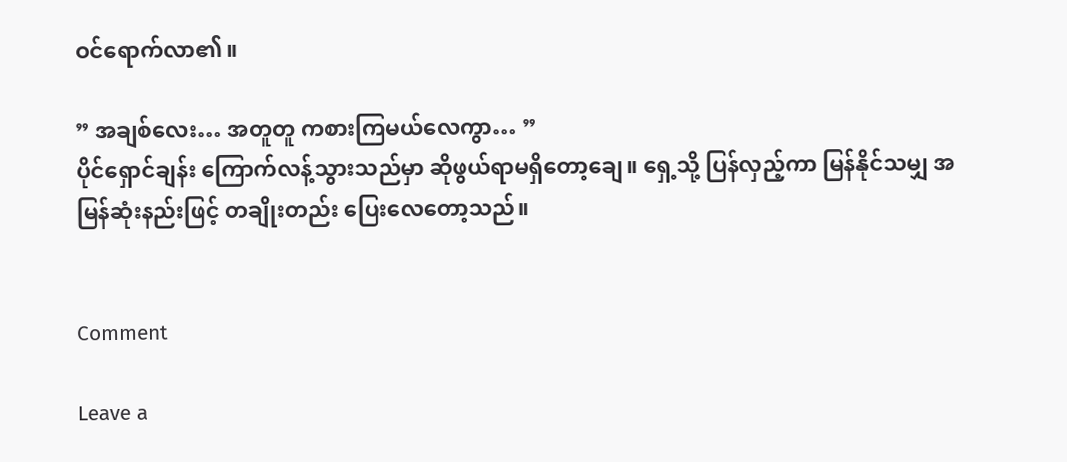ဝင်ရောက်လာ၏။

” အချစ်လေး… အတူတူ ကစားကြမယ်လေကွာ… ”
ပိုင်ရှောင်ချန်း ကြောက်လန့်သွားသည်မှာ ဆိုဖွယ်ရာမရှိတော့ချေ။ ရှေ့သို့ ပြန်လှည့်ကာ မြန်နိုင်သမျှ အမြန်ဆုံးနည်းဖြင့် တချိုးတည်း ပြေးလေတော့သည်။


Comment

Leave a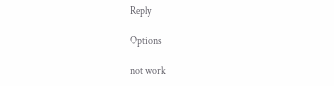Reply

Options

not work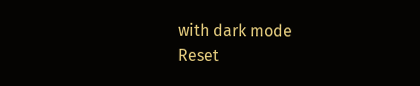with dark mode
Reset